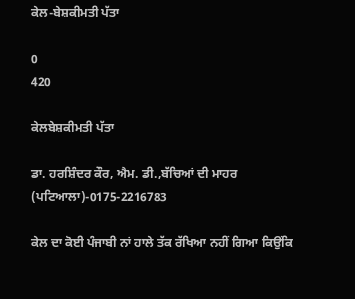ਕੇਲ-ਬੇਸ਼ਕੀਮਤੀ ਪੱਤਾ

0
420

ਕੇਲਬੇਸ਼ਕੀਮਤੀ ਪੱਤਾ

ਡਾ. ਹਰਸ਼ਿੰਦਰ ਕੌਰ, ਐਮ. ਡੀ.,ਬੱਚਿਆਂ ਦੀ ਮਾਹਰ (ਪਟਿਆਲਾ)-0175-2216783

ਕੇਲ ਦਾ ਕੋਈ ਪੰਜਾਬੀ ਨਾਂ ਹਾਲੇ ਤੱਕ ਰੱਖਿਆ ਨਹੀਂ ਗਿਆ ਕਿਉਂਕਿ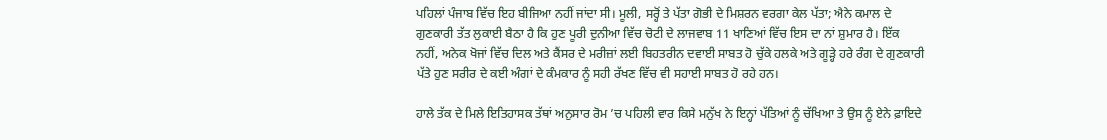ਪਹਿਲਾਂ ਪੰਜਾਬ ਵਿੱਚ ਇਹ ਬੀਜਿਆ ਨਹੀਂ ਜਾਂਦਾ ਸੀ। ਮੂਲੀ, ਸਰ੍ਹੋਂ ਤੇ ਪੱਤਾ ਗੋਭੀ ਦੇ ਮਿਸ਼ਰਨ ਵਰਗਾ ਕੇਲ ਪੱਤਾ; ਐਨੇ ਕਮਾਲ ਦੇ ਗੁਣਕਾਰੀ ਤੱਤ ਲੁਕਾਈ ਬੈਠਾ ਹੈ ਕਿ ਹੁਣ ਪੂਰੀ ਦੁਨੀਆ ਵਿੱਚ ਚੋਟੀ ਦੇ ਲਾਜਵਾਬ 11 ਖਾਣਿਆਂ ਵਿੱਚ ਇਸ ਦਾ ਨਾਂ ਸ਼ੁਮਾਰ ਹੈ। ਇੱਕ ਨਹੀਂ, ਅਨੇਕ ਖੋਜਾਂ ਵਿੱਚ ਦਿਲ ਅਤੇ ਕੈਂਸਰ ਦੇ ਮਰੀਜ਼ਾਂ ਲਈ ਬਿਹਤਰੀਨ ਦਵਾਈ ਸਾਬਤ ਹੋ ਚੁੱਕੇ ਹਲਕੇ ਅਤੇ ਗੂੜ੍ਹੇ ਹਰੇ ਰੰਗ ਦੇ ਗੁਣਕਾਰੀ ਪੱਤੇ ਹੁਣ ਸਰੀਰ ਦੇ ਕਈ ਅੰਗਾਂ ਦੇ ਕੰਮਕਾਰ ਨੂੰ ਸਹੀ ਰੱਖਣ ਵਿੱਚ ਵੀ ਸਹਾਈ ਸਾਬਤ ਹੋ ਰਹੇ ਹਨ।

ਹਾਲੇ ਤੱਕ ਦੇ ਮਿਲੇ ਇਤਿਹਾਸਕ ਤੱਥਾਂ ਅਨੁਸਾਰ ਰੋਮ ’ਚ ਪਹਿਲੀ ਵਾਰ ਕਿਸੇ ਮਨੁੱਖ ਨੇ ਇਨ੍ਹਾਂ ਪੱਤਿਆਂ ਨੂੰ ਚੱਖਿਆ ਤੇ ਉਸ ਨੂੰ ਏਨੇ ਫ਼ਾਇਦੇ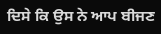ਦਿਸੇ ਕਿ ਉਸ ਨੇ ਆਪ ਬੀਜਣ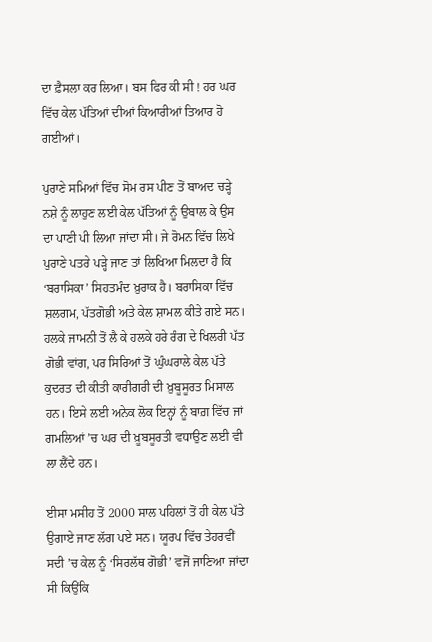ਦਾ ਫ਼ੈਸਲਾ ਕਰ ਲਿਆ। ਬਸ ਫਿਰ ਕੀ ਸੀ ! ਹਰ ਘਰ ਵਿੱਚ ਕੇਲ ਪੱਤਿਆਂ ਦੀਆਂ ਕਿਆਰੀਆਂ ਤਿਆਰ ਹੋ ਗਈਆਂ।

ਪੁਰਾਣੇ ਸਮਿਆਂ ਵਿੱਚ ਸੋਮ ਰਸ ਪੀਣ ਤੋਂ ਬਾਅਦ ਚੜ੍ਹੇ ਨਸ਼ੇ ਨੂੰ ਲਾਹੁਣ ਲਈ ਕੇਲ ਪੱਤਿਆਂ ਨੂੰ ਉਬਾਲ ਕੇ ਉਸ ਦਾ ਪਾਣੀ ਪੀ ਲਿਆ ਜਾਂਦਾ ਸੀ। ਜੇ ਰੋਮਨ ਵਿੱਚ ਲਿਖੇ ਪੁਰਾਣੇ ਪਤਰੇ ਪੜ੍ਹੇ ਜਾਣ ਤਾਂ ਲਿਖਿਆ ਮਿਲਦਾ ਹੈ ਕਿ ‘ਬਰਾਸਿਕਾ’ ਸਿਹਤਮੰਦ ਖ਼ੁਰਾਕ ਹੈ। ਬਰਾਸਿਕਾ ਵਿੱਚ ਸ਼ਲਗਮ, ਪੱਤਗੋਭੀ ਅਤੇ ਕੇਲ ਸ਼ਾਮਲ ਕੀਤੇ ਗਏ ਸਨ। ਹਲਕੇ ਜਾਮਨੀ ਤੋਂ ਲੈ ਕੇ ਹਲਕੇ ਹਰੇ ਰੰਗ ਦੇ ਖਿਲਰੀ ਪੱਤ ਗੋਭੀ ਵਾਂਗ, ਪਰ ਸਿਰਿਆਂ ਤੋਂ ਘੁੰਘਰਾਲੇ ਕੇਲ ਪੱਤੇ ਕੁਦਰਤ ਦੀ ਕੀਤੀ ਕਾਰੀਗਰੀ ਦੀ ਖ਼ੁਬੂਸੂਰਤ ਮਿਸਾਲ ਹਨ। ਇਸੇ ਲਈ ਅਨੇਕ ਲੋਕ ਇਨ੍ਹਾਂ ਨੂੰ ਬਾਗ਼ ਵਿੱਚ ਜਾਂ ਗਮਲਿਆਂ ’ਚ ਘਰ ਦੀ ਖ਼ੂਬਸੂਰਤੀ ਵਧਾਉਣ ਲਈ ਵੀ ਲਾ ਲੈਂਦੇ ਹਨ।

ਈਸਾ ਮਸੀਹ ਤੋਂ 2000 ਸਾਲ ਪਹਿਲਾਂ ਤੋਂ ਹੀ ਕੇਲ ਪੱਤੇ ਉਗਾਏ ਜਾਣ ਲੱਗ ਪਏ ਸਨ। ਯੂਰਪ ਵਿੱਚ ਤੇਹਰਵੀਂ ਸਦੀ ’ਚ ਕੇਲ ਨੂੰ ‘ਸਿਰਲੱਥ ਗੋਭੀ’ ਵਜੋਂ ਜਾਣਿਆ ਜਾਂਦਾ ਸੀ ਕਿਉਂਕਿ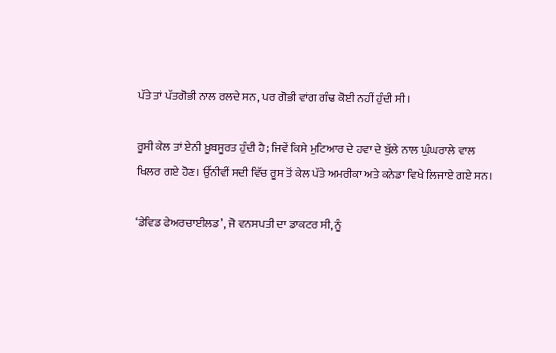ਪੱਤੇ ਤਾਂ ਪੱਤਗੋਭੀ ਨਾਲ ਰਲਦੇ ਸਨ, ਪਰ ਗੋਭੀ ਵਾਂਗ ਗੰਢ ਕੋਈ ਨਹੀਂ ਹੁੰਦੀ ਸੀ।

ਰੂਸੀ ਕੇਲ ਤਾਂ ਏਨੀ ਖ਼ੂਬਸੂਰਤ ਹੁੰਦੀ ਹੈ; ਜਿਵੇਂ ਕਿਸੇ ਮੁਟਿਆਰ ਦੇ ਹਵਾ ਦੇ ਬੁੱਲੇ ਨਾਲ ਘੁੰਘਰਾਲੇ ਵਾਲ ਖਿਲਰ ਗਏ ਹੋਣ। ਉੱਨੀਵੀਂ ਸਦੀ ਵਿੱਚ ਰੂਸ ਤੋਂ ਕੇਲ ਪੱਤੇ ਅਮਰੀਕਾ ਅਤੇ ਕਨੇਡਾ ਵਿਖੇ ਲਿਜਾਏ ਗਏ ਸਨ।

‘ਡੇਵਿਡ ਫੇਅਰਚਾਈਲਡ’, ਜੋ ਵਨਸਪਤੀ ਦਾ ਡਾਕਟਰ ਸੀ, ਨੂੰ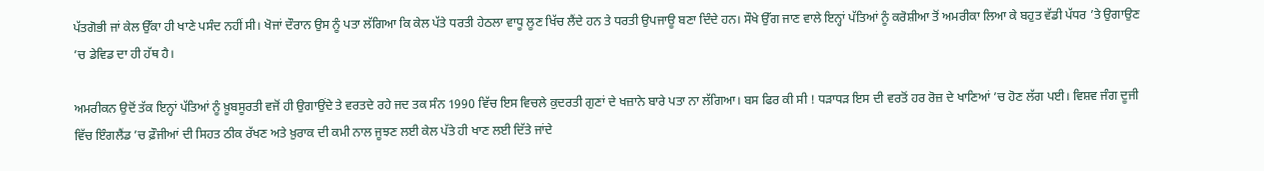ਪੱਤਗੋਭੀ ਜਾਂ ਕੇਲ ਉੱਕਾ ਹੀ ਖਾਣੇ ਪਸੰਦ ਨਹੀਂ ਸੀ। ਖੋਜਾਂ ਦੌਰਾਨ ਉਸ ਨੂੰ ਪਤਾ ਲੱਗਿਆ ਕਿ ਕੇਲ ਪੱਤੇ ਧਰਤੀ ਹੇਠਲਾ ਵਾਧੂ ਲੂਣ ਖਿੱਚ ਲੈਂਦੇ ਹਨ ਤੇ ਧਰਤੀ ਉਪਜਾਊ ਬਣਾ ਦਿੰਦੇ ਹਨ। ਸੌਖੇ ਉੱਗ ਜਾਣ ਵਾਲੇ ਇਨ੍ਹਾਂ ਪੱਤਿਆਂ ਨੂੰ ਕਰੋਸ਼ੀਆ ਤੋਂ ਅਮਰੀਕਾ ਲਿਆ ਕੇ ਬਹੁਤ ਵੱਡੀ ਪੱਧਰ ’ਤੇ ਉਗਾਉਣ ’ਚ ਡੇਵਿਡ ਦਾ ਹੀ ਹੱਥ ਹੈ।

ਅਮਰੀਕਨ ਉਦੋਂ ਤੱਕ ਇਨ੍ਹਾਂ ਪੱਤਿਆਂ ਨੂੰ ਖ਼ੂਬਸੂਰਤੀ ਵਜੋਂ ਹੀ ਉਗਾਉਂਦੇ ਤੇ ਵਰਤਦੇ ਰਹੇ ਜਦ ਤਕ ਸੰਨ 1990 ਵਿੱਚ ਇਸ ਵਿਚਲੇ ਕੁਦਰਤੀ ਗੁਣਾਂ ਦੇ ਖਜ਼ਾਨੇ ਬਾਰੇ ਪਤਾ ਨਾ ਲੱਗਿਆ। ਬਸ ਫਿਰ ਕੀ ਸੀ ! ਧੜਾਧੜ ਇਸ ਦੀ ਵਰਤੋਂ ਹਰ ਰੋਜ਼ ਦੇ ਖਾਣਿਆਂ ’ਚ ਹੋਣ ਲੱਗ ਪਈ। ਵਿਸ਼ਵ ਜੰਗ ਦੂਜੀ ਵਿੱਚ ਇੰਗਲੈਂਡ ’ਚ ਫ਼ੌਜੀਆਂ ਦੀ ਸਿਹਤ ਠੀਕ ਰੱਖਣ ਅਤੇ ਖ਼ੁਰਾਕ ਦੀ ਕਮੀ ਨਾਲ ਜੂਝਣ ਲਈ ਕੇਲ ਪੱਤੇ ਹੀ ਖਾਣ ਲਈ ਦਿੱਤੇ ਜਾਂਦੇ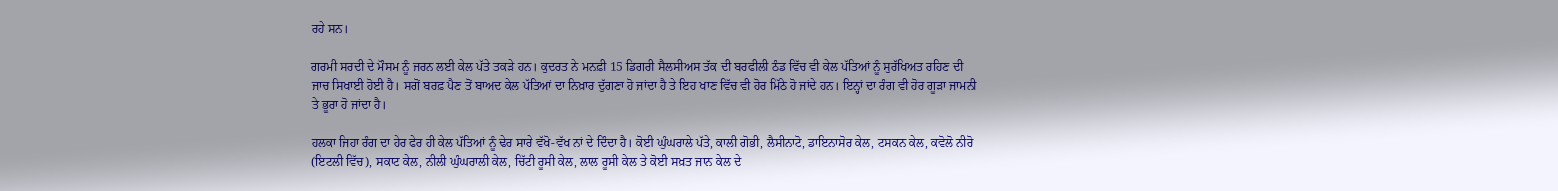ਰਹੇ ਸਨ।

ਗਰਮੀ ਸਰਦੀ ਦੇ ਮੌਸਮ ਨੂੰ ਜਰਨ ਲਈ ਕੇਲ ਪੱਤੇ ਤਕੜੇ ਹਨ। ਕੁਦਰਤ ਨੇ ਮਨਫ਼ੀ 15 ਡਿਗਰੀ ਸੈਲਸੀਅਸ ਤੱਕ ਦੀ ਬਰਫੀਲੀ ਠੰਡ ਵਿੱਚ ਵੀ ਕੇਲ ਪੱਤਿਆਂ ਨੂੰ ਸੁਰੱਖਿਅਤ ਰਹਿਣ ਦੀ ਜਾਚ ਸਿਖਾਈ ਹੋਈ ਹੈ। ਸਗੋਂ ਬਰਫ਼ ਪੈਣ ਤੋਂ ਬਾਅਦ ਕੇਲ ਪੱਤਿਆਂ ਦਾ ਨਿਖ਼ਾਰ ਦੁੱਗਣਾ ਹੋ ਜਾਂਦਾ ਹੈ ਤੇ ਇਹ ਖਾਣ ਵਿੱਚ ਵੀ ਹੋਰ ਮਿੱਠੇ ਹੋ ਜਾਂਦੇ ਹਨ। ਇਨ੍ਹਾਂ ਦਾ ਰੰਗ ਵੀ ਹੋਰ ਗੂੜਾ ਜਾਮਨੀ ਤੇ ਭੂਰਾ ਹੋ ਜਾਂਦਾ ਹੈ।

ਹਲਕਾ ਜਿਹਾ ਰੰਗ ਦਾ ਹੇਰ ਫੇਰ ਹੀ ਕੇਲ ਪੱਤਿਆਂ ਨੂੰ ਢੇਰ ਸਾਰੇ ਵੱਖੋ-ਵੱਖ ਨਾਂ ਦੇ ਦਿੰਦਾ ਹੈ। ਕੋਈ ਘੁੰਘਰਾਲੇ ਪੱਤੇ, ਕਾਲੀ ਗੋਭੀ, ਲੈਸੀਨਾਟੋ, ਡਾਇਨਾਸੋਰ ਕੇਲ, ਟਸਕਨ ਕੇਲ, ਕਵੋਲੋ ਨੀਰੋ (ਇਟਲੀ ਵਿੱਚ), ਸਕਾਟ ਕੇਲ, ਨੀਲੀ ਘੁੰਘਰਾਲੀ ਕੇਲ, ਚਿੱਟੀ ਰੂਸੀ ਕੇਲ, ਲਾਲ ਰੂਸੀ ਕੇਲ ਤੇ ਕੋਈ ਸਖ਼ਤ ਜਾਨ ਕੇਲ ਦੇ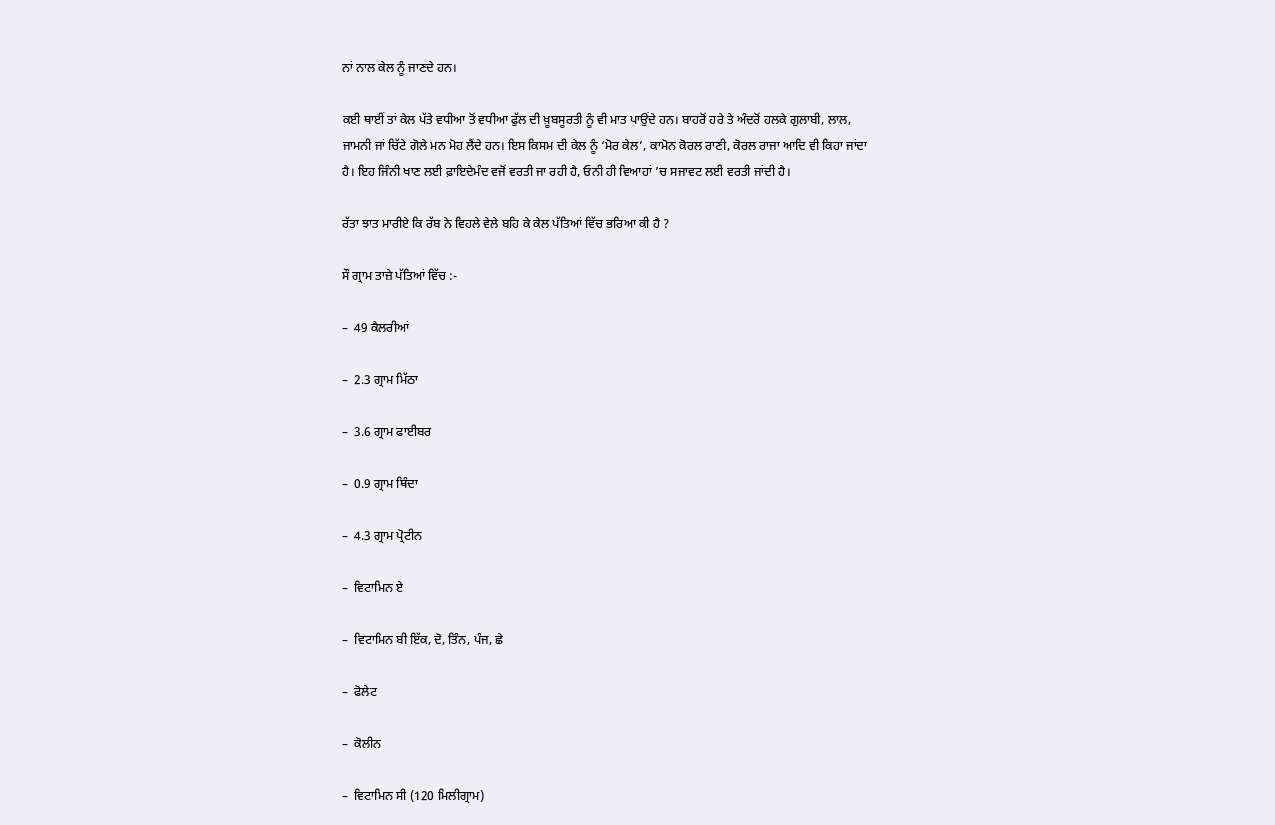ਨਾਂ ਨਾਲ ਕੇਲ ਨੂੰ ਜਾਣਦੇ ਹਨ।

ਕਈ ਥਾਈਂ ਤਾਂ ਕੇਲ ਪੱਤੇ ਵਧੀਆ ਤੋਂ ਵਧੀਆ ਫੁੱਲ ਦੀ ਖ਼ੂਬਸੂਰਤੀ ਨੂੰ ਵੀ ਮਾਤ ਪਾਉਂਦੇ ਹਨ। ਬਾਹਰੋਂ ਹਰੇ ਤੇ ਅੰਦਰੋਂ ਹਲਕੇ ਗੁਲਾਬੀ, ਲਾਲ, ਜਾਮਨੀ ਜਾਂ ਚਿੱਟੇ ਗੋਲੇ ਮਨ ਮੋਹ ਲੈਂਦੇ ਹਨ। ਇਸ ਕਿਸਮ ਦੀ ਕੇਲ ਨੂੰ ‘ਮੋਰ ਕੇਲ’, ਕਾਮੋਨ ਕੋਰਲ ਰਾਣੀ, ਕੋਰਲ ਰਾਜਾ ਆਦਿ ਵੀ ਕਿਹਾ ਜਾਂਦਾ ਹੈ। ਇਹ ਜਿੰਨੀ ਖਾਣ ਲਈ ਫ਼ਾਇਦੇਮੰਦ ਵਜੋਂ ਵਰਤੀ ਜਾ ਰਹੀ ਹੈ, ਓਨੀ ਹੀ ਵਿਆਹਾਂ ’ਚ ਸਜਾਵਟ ਲਈ ਵਰਤੀ ਜਾਂਦੀ ਹੈ।

ਰੱਤਾ ਝਾਤ ਮਾਰੀਏ ਕਿ ਰੱਬ ਨੇ ਵਿਹਲੇ ਵੇਲੇ ਬਹਿ ਕੇ ਕੇਲ ਪੱਤਿਆਂ ਵਿੱਚ ਭਰਿਆ ਕੀ ਹੈ ?

ਸੌ ਗ੍ਰਾਮ ਤਾਜ਼ੇ ਪੱਤਿਆਂ ਵਿੱਚ :-

–  49 ਕੈਲਰੀਆਂ

–  2.3 ਗ੍ਰਾਮ ਮਿੱਠਾ

–  3.6 ਗ੍ਰਾਮ ਫਾਈਬਰ

–  0.9 ਗ੍ਰਾਮ ਥਿੰਦਾ

–  4.3 ਗ੍ਰਾਮ ਪ੍ਰੋਟੀਨ

–  ਵਿਟਾਮਿਨ ਏ

–  ਵਿਟਾਮਿਨ ਬੀ ਇੱਕ, ਦੋ, ਤਿੰਨ, ਪੰਜ, ਛੇ

–  ਫੋਲੇਟ

–  ਕੋਲੀਨ

–  ਵਿਟਾਮਿਨ ਸੀ (120 ਮਿਲੀਗ੍ਰਾਮ)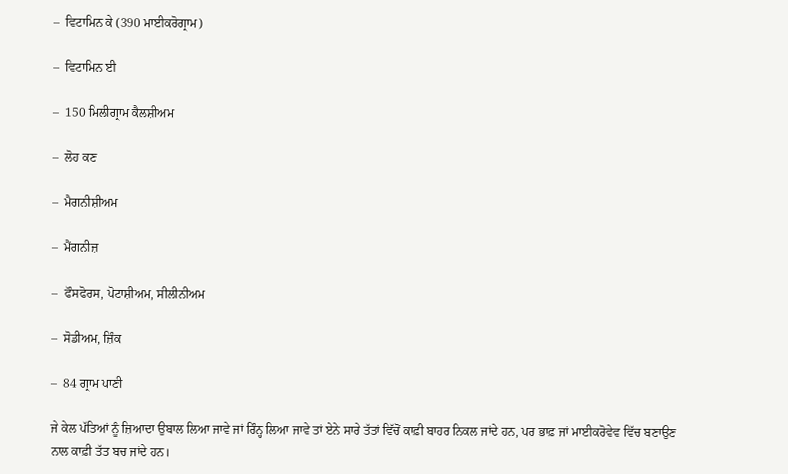–  ਵਿਟਾਮਿਨ ਕੇ (390 ਮਾਈਕਰੋਗ੍ਰਾਮ)

–  ਵਿਟਾਮਿਨ ਈ

–  150 ਮਿਲੀਗ੍ਰਾਮ ਕੈਲਸ਼ੀਅਮ

–  ਲੋਹ ਕਣ

–  ਮੈਗਨੀਸ਼ੀਅਮ

–  ਮੈਂਗਨੀਜ਼

–  ਫੌਸਫੋਰਸ, ਪੋਟਾਸ਼ੀਅਮ, ਸੀਲੀਨੀਅਮ

–  ਸੋਡੀਅਮ, ਜ਼ਿੰਕ

–  84 ਗ੍ਰਾਮ ਪਾਣੀ

ਜੇ ਕੇਲ ਪੱਤਿਆਂ ਨੂੰ ਜ਼ਿਆਦਾ ਉਬਾਲ ਲਿਆ ਜਾਵੇ ਜਾਂ ਰਿੰਨ੍ਹ ਲਿਆ ਜਾਵੇ ਤਾਂ ਏਨੇ ਸਾਰੇ ਤੱਤਾਂ ਵਿੱਚੋਂ ਕਾਫ਼ੀ ਬਾਹਰ ਨਿਕਲ ਜਾਂਦੇ ਹਨ, ਪਰ ਭਾਫ਼ ਜਾਂ ਮਾਈਕਰੋਵੇਵ ਵਿੱਚ ਬਣਾਉਣ ਨਾਲ ਕਾਫ਼ੀ ਤੱਤ ਬਚ ਜਾਂਦੇ ਹਨ।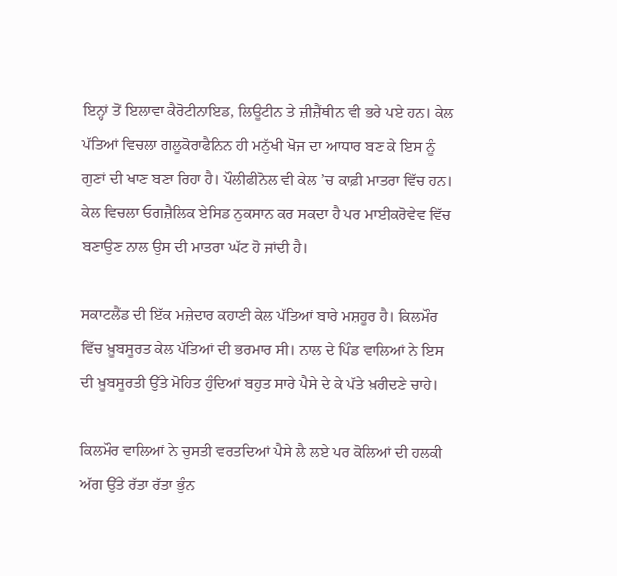ਇਨ੍ਹਾਂ ਤੋਂ ਇਲਾਵਾ ਕੈਰੋਟੀਨਾਇਡ, ਲਿਊਟੀਨ ਤੇ ਜ਼ੀਜ਼ੈਂਥੀਨ ਵੀ ਭਰੇ ਪਏ ਹਨ। ਕੇਲ ਪੱਤਿਆਂ ਵਿਚਲਾ ਗਲੂਕੋਰਾਫੈਨਿਨ ਹੀ ਮਨੁੱਖੀ ਖੋਜ ਦਾ ਆਧਾਰ ਬਣ ਕੇ ਇਸ ਨੂੰ ਗੁਣਾਂ ਦੀ ਖਾਣ ਬਣਾ ਰਿਹਾ ਹੈ। ਪੌਲੀਫੀਨੋਲ ਵੀ ਕੇਲ ’ਚ ਕਾਫ਼ੀ ਮਾਤਰਾ ਵਿੱਚ ਹਨ। ਕੇਲ ਵਿਚਲਾ ਓਗਜ਼ੈਲਿਕ ਏਸਿਡ ਨੁਕਸਾਨ ਕਰ ਸਕਦਾ ਹੈ ਪਰ ਮਾਈਕਰੋਵੇਵ ਵਿੱਚ ਬਣਾਉਣ ਨਾਲ ਉਸ ਦੀ ਮਾਤਰਾ ਘੱਟ ਹੋ ਜਾਂਦੀ ਹੈ।

ਸਕਾਟਲੈਂਡ ਦੀ ਇੱਕ ਮਜ਼ੇਦਾਰ ਕਹਾਣੀ ਕੇਲ ਪੱਤਿਆਂ ਬਾਰੇ ਮਸ਼ਹੂਰ ਹੈ। ਕਿਲਮੌਰ ਵਿੱਚ ਖ਼ੂਬਸੂਰਤ ਕੇਲ ਪੱਤਿਆਂ ਦੀ ਭਰਮਾਰ ਸੀ। ਨਾਲ ਦੇ ਪਿੰਡ ਵਾਲਿਆਂ ਨੇ ਇਸ ਦੀ ਖ਼ੂਬਸੂਰਤੀ ਉੱਤੇ ਮੋਹਿਤ ਹੁੰਦਿਆਂ ਬਹੁਤ ਸਾਰੇ ਪੈਸੇ ਦੇ ਕੇ ਪੱਤੇ ਖ਼ਰੀਦਣੇ ਚਾਹੇ।

ਕਿਲਮੌਰ ਵਾਲਿਆਂ ਨੇ ਚੁਸਤੀ ਵਰਤਦਿਆਂ ਪੈਸੇ ਲੈ ਲਏ ਪਰ ਕੋਲਿਆਂ ਦੀ ਹਲਕੀ ਅੱਗ ਉੱਤੇ ਰੱਤਾ ਰੱਤਾ ਭੁੰਨ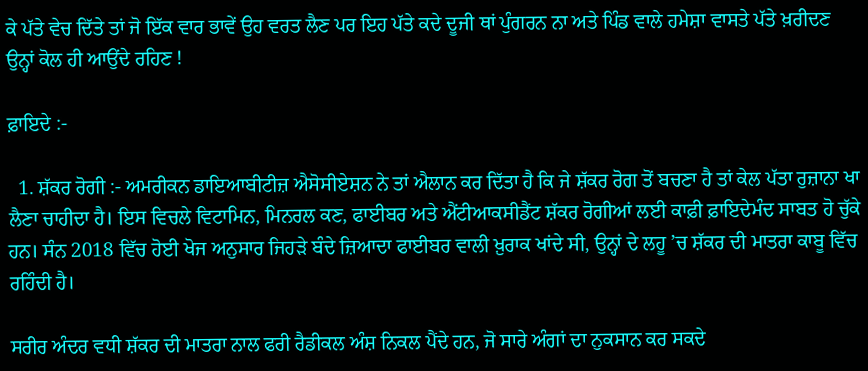ਕੇ ਪੱਤੇ ਵੇਚ ਦਿੱਤੇ ਤਾਂ ਜੋ ਇੱਕ ਵਾਰ ਭਾਵੇਂ ਉਹ ਵਰਤ ਲੈਣ ਪਰ ਇਹ ਪੱਤੇ ਕਦੇ ਦੂਜੀ ਥਾਂ ਪੁੰਗਰਨ ਨਾ ਅਤੇ ਪਿੰਡ ਵਾਲੇ ਹਮੇਸ਼ਾ ਵਾਸਤੇ ਪੱਤੇ ਖ਼ਰੀਦਣ ਉਨ੍ਹਾਂ ਕੋਲ ਹੀ ਆਉਂਦੇ ਰਹਿਣ !

ਫ਼ਾਇਦੇ :-

  1. ਸ਼ੱਕਰ ਰੋਗੀ :- ਅਮਰੀਕਨ ਡਾਇਆਬੀਟੀਜ਼ ਐਸੋਸੀਏਸ਼ਨ ਨੇ ਤਾਂ ਐਲਾਨ ਕਰ ਦਿੱਤਾ ਹੈ ਕਿ ਜੇ ਸ਼ੱਕਰ ਰੋਗ ਤੋਂ ਬਚਣਾ ਹੈ ਤਾਂ ਕੇਲ ਪੱਤਾ ਰੁਜ਼ਾਨਾ ਖਾ ਲੈਣਾ ਚਾਹੀਦਾ ਹੈ। ਇਸ ਵਿਚਲੇ ਵਿਟਾਮਿਨ, ਮਿਨਰਲ ਕਣ, ਫਾਈਬਰ ਅਤੇ ਐਂਟੀਆਕਸੀਡੈਂਟ ਸ਼ੱਕਰ ਰੋਗੀਆਂ ਲਈ ਕਾਫ਼ੀ ਫ਼ਾਇਦੇਮੰਦ ਸਾਬਤ ਹੋ ਚੁੱਕੇ ਹਨ। ਸੰਨ 2018 ਵਿੱਚ ਹੋਈ ਖੋਜ ਅਨੁਸਾਰ ਜਿਹੜੇ ਬੰਦੇ ਜ਼ਿਆਦਾ ਫਾਈਬਰ ਵਾਲੀ ਖ਼ੁਰਾਕ ਖਾਂਦੇ ਸੀ, ਉਨ੍ਹਾਂ ਦੇ ਲਹੂ ’ਚ ਸ਼ੱਕਰ ਦੀ ਮਾਤਰਾ ਕਾਬੂ ਵਿੱਚ ਰਹਿੰਦੀ ਹੈ।

ਸਰੀਰ ਅੰਦਰ ਵਧੀ ਸ਼ੱਕਰ ਦੀ ਮਾਤਰਾ ਨਾਲ ਫਰੀ ਰੈਡੀਕਲ ਅੰਸ਼ ਨਿਕਲ ਪੈਂਦੇ ਹਨ, ਜੋ ਸਾਰੇ ਅੰਗਾਂ ਦਾ ਨੁਕਸਾਨ ਕਰ ਸਕਦੇ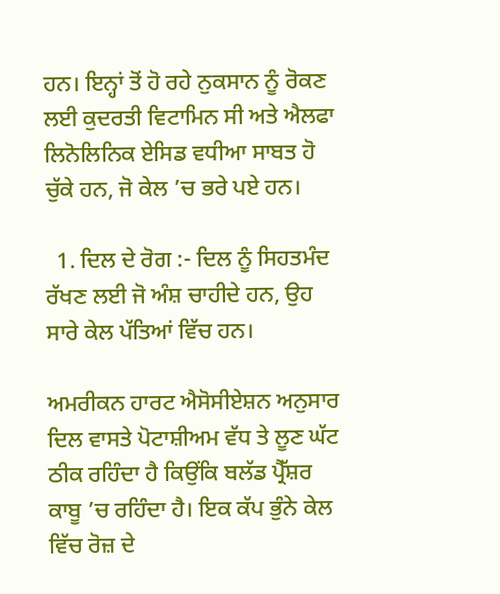ਹਨ। ਇਨ੍ਹਾਂ ਤੋਂ ਹੋ ਰਹੇ ਨੁਕਸਾਨ ਨੂੰ ਰੋਕਣ ਲਈ ਕੁਦਰਤੀ ਵਿਟਾਮਿਨ ਸੀ ਅਤੇ ਐਲਫਾ ਲਿਨੋਲਿਨਿਕ ਏਸਿਡ ਵਧੀਆ ਸਾਬਤ ਹੋ ਚੁੱਕੇ ਹਨ, ਜੋ ਕੇਲ ’ਚ ਭਰੇ ਪਏ ਹਨ।

  1. ਦਿਲ ਦੇ ਰੋਗ :- ਦਿਲ ਨੂੰ ਸਿਹਤਮੰਦ ਰੱਖਣ ਲਈ ਜੋ ਅੰਸ਼ ਚਾਹੀਦੇ ਹਨ, ਉਹ ਸਾਰੇ ਕੇਲ ਪੱਤਿਆਂ ਵਿੱਚ ਹਨ।

ਅਮਰੀਕਨ ਹਾਰਟ ਐਸੋਸੀਏਸ਼ਨ ਅਨੁਸਾਰ ਦਿਲ ਵਾਸਤੇ ਪੋਟਾਸ਼ੀਅਮ ਵੱਧ ਤੇ ਲੂਣ ਘੱਟ ਠੀਕ ਰਹਿੰਦਾ ਹੈ ਕਿਉਂਕਿ ਬਲੱਡ ਪ੍ਰੈੱਸ਼ਰ ਕਾਬੂ ’ਚ ਰਹਿੰਦਾ ਹੈ। ਇਕ ਕੱਪ ਭੁੰਨੇ ਕੇਲ ਵਿੱਚ ਰੋਜ਼ ਦੇ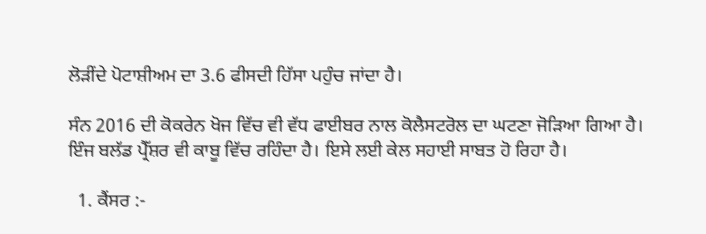ਲੋੜੀਂਦੇ ਪੋਟਾਸ਼ੀਅਮ ਦਾ 3.6 ਫੀਸਦੀ ਹਿੱਸਾ ਪਹੁੰਚ ਜਾਂਦਾ ਹੈ।

ਸੰਨ 2016 ਦੀ ਕੋਕਰੇਨ ਖੋਜ ਵਿੱਚ ਵੀ ਵੱਧ ਫਾਈਬਰ ਨਾਲ ਕੋਲੈਸਟਰੋਲ ਦਾ ਘਟਣਾ ਜੋੜਿਆ ਗਿਆ ਹੈ। ਇੰਜ ਬਲੱਡ ਪ੍ਰੈੱਸ਼ਰ ਵੀ ਕਾਬੂ ਵਿੱਚ ਰਹਿੰਦਾ ਹੈ। ਇਸੇ ਲਈ ਕੇਲ ਸਹਾਈ ਸਾਬਤ ਹੋ ਰਿਹਾ ਹੈ।

  1. ਕੈਂਸਰ :-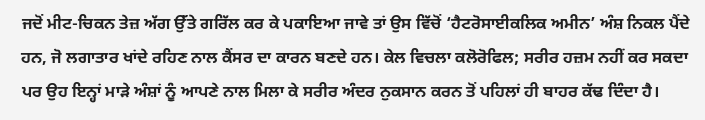ਜਦੋਂ ਮੀਟ-ਚਿਕਨ ਤੇਜ਼ ਅੱਗ ਉੱਤੇ ਗਰਿੱਲ ਕਰ ਕੇ ਪਕਾਇਆ ਜਾਵੇ ਤਾਂ ਉਸ ਵਿੱਚੋਂ ‘ਹੈਟਰੋਸਾਈਕਲਿਕ ਅਮੀਨ’ ਅੰਸ਼ ਨਿਕਲ ਪੈਂਦੇ ਹਨ, ਜੋ ਲਗਾਤਾਰ ਖਾਂਦੇ ਰਹਿਣ ਨਾਲ ਕੈਂਸਰ ਦਾ ਕਾਰਨ ਬਣਦੇ ਹਨ। ਕੇਲ ਵਿਚਲਾ ਕਲੋਰੋਫਿਲ; ਸਰੀਰ ਹਜ਼ਮ ਨਹੀਂ ਕਰ ਸਕਦਾ ਪਰ ਉਹ ਇਨ੍ਹਾਂ ਮਾੜੇ ਅੰਸ਼ਾਂ ਨੂੰ ਆਪਣੇ ਨਾਲ ਮਿਲਾ ਕੇ ਸਰੀਰ ਅੰਦਰ ਨੁਕਸਾਨ ਕਰਨ ਤੋਂ ਪਹਿਲਾਂ ਹੀ ਬਾਹਰ ਕੱਢ ਦਿੰਦਾ ਹੈ।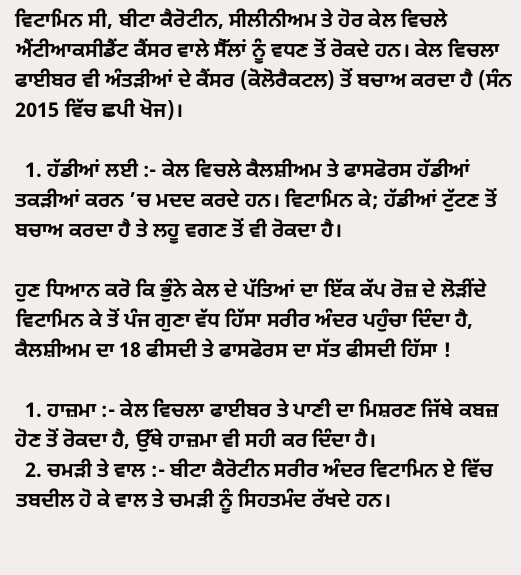ਵਿਟਾਮਿਨ ਸੀ, ਬੀਟਾ ਕੈਰੋਟੀਨ, ਸੀਲੀਨੀਅਮ ਤੇ ਹੋਰ ਕੇਲ ਵਿਚਲੇ ਐਂਟੀਆਕਸੀਡੈਂਟ ਕੈਂਸਰ ਵਾਲੇ ਸੈੱਲਾਂ ਨੂੰ ਵਧਣ ਤੋਂ ਰੋਕਦੇ ਹਨ। ਕੇਲ ਵਿਚਲਾ ਫਾਈਬਰ ਵੀ ਅੰਤੜੀਆਂ ਦੇ ਕੈਂਸਰ (ਕੋਲੋਰੈਕਟਲ) ਤੋਂ ਬਚਾਅ ਕਰਦਾ ਹੈ (ਸੰਨ 2015 ਵਿੱਚ ਛਪੀ ਖੋਜ)।

  1. ਹੱਡੀਆਂ ਲਈ :- ਕੇਲ ਵਿਚਲੇ ਕੈਲਸ਼ੀਅਮ ਤੇ ਫਾਸਫੋਰਸ ਹੱਡੀਆਂ ਤਕੜੀਆਂ ਕਰਨ ’ਚ ਮਦਦ ਕਰਦੇ ਹਨ। ਵਿਟਾਮਿਨ ਕੇ; ਹੱਡੀਆਂ ਟੁੱਟਣ ਤੋਂ ਬਚਾਅ ਕਰਦਾ ਹੈ ਤੇ ਲਹੂ ਵਗਣ ਤੋਂ ਵੀ ਰੋਕਦਾ ਹੈ।

ਹੁਣ ਧਿਆਨ ਕਰੋ ਕਿ ਭੁੰਨੇ ਕੇਲ ਦੇ ਪੱਤਿਆਂ ਦਾ ਇੱਕ ਕੱਪ ਰੋਜ਼ ਦੇ ਲੋੜੀਂਦੇ ਵਿਟਾਮਿਨ ਕੇ ਤੋਂ ਪੰਜ ਗੁਣਾ ਵੱਧ ਹਿੱਸਾ ਸਰੀਰ ਅੰਦਰ ਪਹੁੰਚਾ ਦਿੰਦਾ ਹੈ, ਕੈਲਸ਼ੀਅਮ ਦਾ 18 ਫੀਸਦੀ ਤੇ ਫਾਸਫੋਰਸ ਦਾ ਸੱਤ ਫੀਸਦੀ ਹਿੱਸਾ !

  1. ਹਾਜ਼ਮਾ :- ਕੇਲ ਵਿਚਲਾ ਫਾਈਬਰ ਤੇ ਪਾਣੀ ਦਾ ਮਿਸ਼ਰਣ ਜਿੱਥੇ ਕਬਜ਼ ਹੋਣ ਤੋਂ ਰੋਕਦਾ ਹੈ, ਉੱਥੇ ਹਾਜ਼ਮਾ ਵੀ ਸਹੀ ਕਰ ਦਿੰਦਾ ਹੈ।
  2. ਚਮੜੀ ਤੇ ਵਾਲ :- ਬੀਟਾ ਕੈਰੋਟੀਨ ਸਰੀਰ ਅੰਦਰ ਵਿਟਾਮਿਨ ਏ ਵਿੱਚ ਤਬਦੀਲ ਹੋ ਕੇ ਵਾਲ ਤੇ ਚਮੜੀ ਨੂੰ ਸਿਹਤਮੰਦ ਰੱਖਦੇ ਹਨ।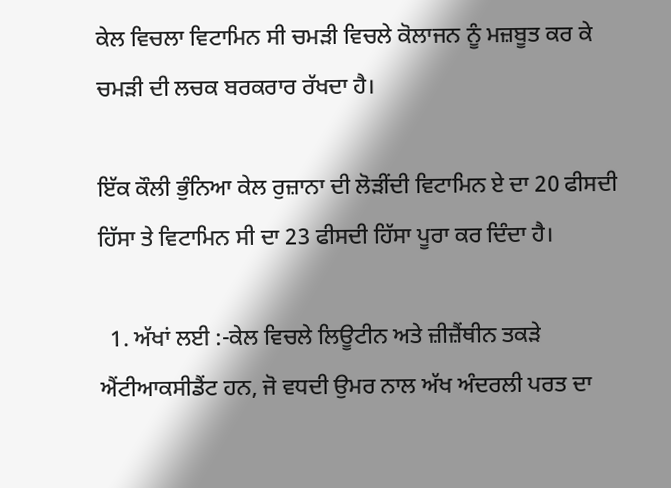ਕੇਲ ਵਿਚਲਾ ਵਿਟਾਮਿਨ ਸੀ ਚਮੜੀ ਵਿਚਲੇ ਕੋਲਾਜਨ ਨੂੰ ਮਜ਼ਬੂਤ ਕਰ ਕੇ ਚਮੜੀ ਦੀ ਲਚਕ ਬਰਕਰਾਰ ਰੱਖਦਾ ਹੈ।

ਇੱਕ ਕੌਲੀ ਭੁੰਨਿਆ ਕੇਲ ਰੁਜ਼ਾਨਾ ਦੀ ਲੋੜੀਂਦੀ ਵਿਟਾਮਿਨ ਏ ਦਾ 20 ਫੀਸਦੀ ਹਿੱਸਾ ਤੇ ਵਿਟਾਮਿਨ ਸੀ ਦਾ 23 ਫੀਸਦੀ ਹਿੱਸਾ ਪੂਰਾ ਕਰ ਦਿੰਦਾ ਹੈ।

  1. ਅੱਖਾਂ ਲਈ :-ਕੇਲ ਵਿਚਲੇ ਲਿਊਟੀਨ ਅਤੇ ਜ਼ੀਜ਼ੈਂਥੀਨ ਤਕੜੇ ਐਂਟੀਆਕਸੀਡੈਂਟ ਹਨ, ਜੋ ਵਧਦੀ ਉਮਰ ਨਾਲ ਅੱਖ ਅੰਦਰਲੀ ਪਰਤ ਦਾ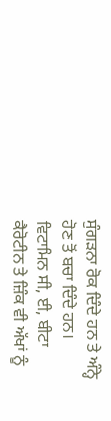ਸੁੰਗੜਨਾ ਰੋਕ ਦਿੰਦੇ ਹਨ ਤੇ ਅੰਨ੍ਹੇ ਹੋਣ ਤੋਂ ਬਚਾ ਦਿੰਦੇ ਹਨ। ਵਿਟਾਮਿਨ ਸੀ, ਈ, ਬੀਟਾ ਕੈਰੋਟੀਨ ਤੇ ਜ਼ਿੰਕ ਵੀ ਅੱਖਾਂ ਨੂੰ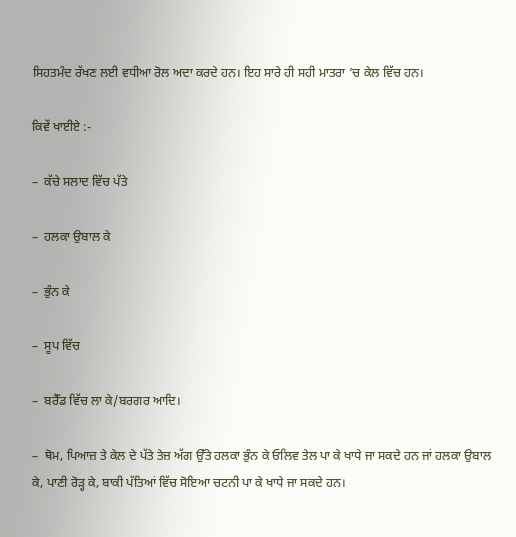ਸਿਹਤਮੰਦ ਰੱਖਣ ਲਈ ਵਧੀਆ ਰੋਲ ਅਦਾ ਕਰਦੇ ਹਨ। ਇਹ ਸਾਰੇ ਹੀ ਸਹੀ ਮਾਤਰਾ ’ਚ ਕੇਲ ਵਿੱਚ ਹਨ।

ਕਿਵੇਂ ਖਾਈਏ :-

–  ਕੱਚੇ ਸਲਾਦ ਵਿੱਚ ਪੱਤੇ

–  ਹਲਕਾ ਉਬਾਲ ਕੇ

–  ਭੁੰਨ ਕੇ

–  ਸੂਪ ਵਿੱਚ

–  ਬਰੈੱਡ ਵਿੱਚ ਲਾ ਕੇ/ਬਰਗਰ ਆਦਿ।

–  ਥੋਮ, ਪਿਆਜ਼ ਤੇ ਕੇਲ ਦੇ ਪੱਤੇ ਤੇਜ਼ ਅੱਗ ਉੱਤੇ ਹਲਕਾ ਭੁੰਨ ਕੇ ਓਲਿਵ ਤੇਲ ਪਾ ਕੇ ਖਾਧੇ ਜਾ ਸਕਦੇ ਹਨ ਜਾਂ ਹਲਕਾ ਉਬਾਲ ਕੇ, ਪਾਣੀ ਰੋੜ੍ਹ ਕੇ, ਬਾਕੀ ਪੱਤਿਆਂ ਵਿੱਚ ਸੋਇਆ ਚਟਨੀ ਪਾ ਕੇ ਖਾਧੇ ਜਾ ਸਕਦੇ ਹਨ।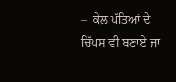–  ਕੇਲ ਪੱਤਿਆਂ ਦੇ ਚਿੱਪਸ ਵੀ ਬਣਾਏ ਜਾ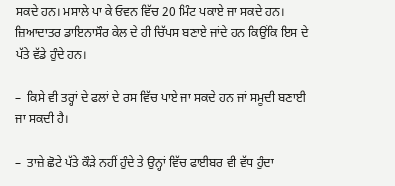ਸਕਦੇ ਹਨ। ਮਸਾਲੇ ਪਾ ਕੇ ਓਵਨ ਵਿੱਚ 20 ਮਿੰਟ ਪਕਾਏ ਜਾ ਸਕਦੇ ਹਨ। ਜ਼ਿਆਦਾਤਰ ਡਾਇਨਾਸੌਰ ਕੇਲ ਦੇ ਹੀ ਚਿੱਪਸ ਬਣਾਏ ਜਾਂਦੇ ਹਨ ਕਿਉਂਕਿ ਇਸ ਦੇ ਪੱਤੇ ਵੱਡੇ ਹੁੰਦੇ ਹਨ।

–  ਕਿਸੇ ਵੀ ਤਰ੍ਹਾਂ ਦੇ ਫਲਾਂ ਦੇ ਰਸ ਵਿੱਚ ਪਾਏ ਜਾ ਸਕਦੇ ਹਨ ਜਾਂ ਸਮੂਦੀ ਬਣਾਈ ਜਾ ਸਕਦੀ ਹੈ।

–  ਤਾਜ਼ੇ ਛੋਟੇ ਪੱਤੇ ਕੌੜੇ ਨਹੀਂ ਹੁੰਦੇ ਤੇ ਉਨ੍ਹਾਂ ਵਿੱਚ ਫਾਈਬਰ ਵੀ ਵੱਧ ਹੁੰਦਾ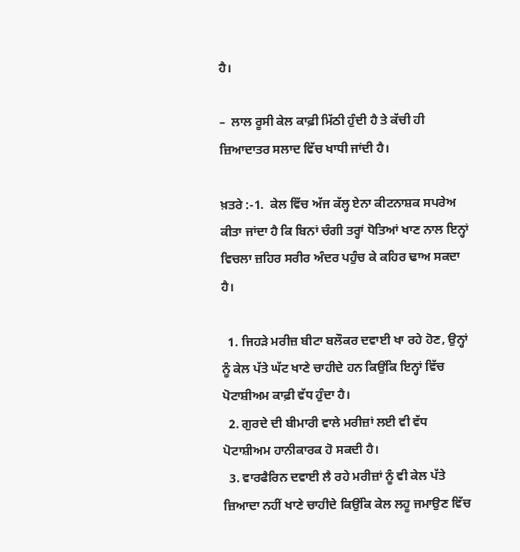ਹੈ।

–  ਲਾਲ ਰੂਸੀ ਕੇਲ ਕਾਫ਼ੀ ਮਿੱਠੀ ਹੁੰਦੀ ਹੈ ਤੇ ਕੱਚੀ ਹੀ ਜ਼ਿਆਦਾਤਰ ਸਲਾਦ ਵਿੱਚ ਖਾਧੀ ਜਾਂਦੀ ਹੈ।

ਖ਼ਤਰੇ :-1.  ਕੇਲ ਵਿੱਚ ਅੱਜ ਕੱਲ੍ਹ ਏਨਾ ਕੀਟਨਾਸ਼ਕ ਸਪਰੇਅ ਕੀਤਾ ਜਾਂਦਾ ਹੈ ਕਿ ਬਿਨਾਂ ਚੰਗੀ ਤਰ੍ਹਾਂ ਧੋਤਿਆਂ ਖਾਣ ਨਾਲ ਇਨ੍ਹਾਂ ਵਿਚਲਾ ਜ਼ਹਿਰ ਸਰੀਰ ਅੰਦਰ ਪਹੁੰਚ ਕੇ ਕਹਿਰ ਢਾਅ ਸਕਦਾ ਹੈ।

  1. ਜਿਹੜੇ ਮਰੀਜ਼ ਬੀਟਾ ਬਲੌਕਰ ਦਵਾਈ ਖਾ ਰਹੇ ਹੋਣ, ਉਨ੍ਹਾਂ ਨੂੰ ਕੇਲ ਪੱਤੇ ਘੱਟ ਖਾਣੇ ਚਾਹੀਦੇ ਹਨ ਕਿਉਂਕਿ ਇਨ੍ਹਾਂ ਵਿੱਚ ਪੋਟਾਸ਼ੀਅਮ ਕਾਫ਼ੀ ਵੱਧ ਹੁੰਦਾ ਹੈ।
  2. ਗੁਰਦੇ ਦੀ ਬੀਮਾਰੀ ਵਾਲੇ ਮਰੀਜ਼ਾਂ ਲਈ ਵੀ ਵੱਧ ਪੋਟਾਸ਼ੀਅਮ ਹਾਨੀਕਾਰਕ ਹੋ ਸਕਦੀ ਹੈ।
  3. ਵਾਰਫੈਰਿਨ ਦਵਾਈ ਲੈ ਰਹੇ ਮਰੀਜ਼ਾਂ ਨੂੰ ਵੀ ਕੇਲ ਪੱਤੇ ਜ਼ਿਆਦਾ ਨਹੀਂ ਖਾਣੇ ਚਾਹੀਦੇ ਕਿਉਂਕਿ ਕੇਲ ਲਹੂ ਜਮਾਉਣ ਵਿੱਚ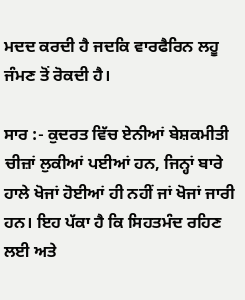ਮਦਦ ਕਰਦੀ ਹੈ ਜਦਕਿ ਵਾਰਫੈਰਿਨ ਲਹੂ ਜੰਮਣ ਤੋਂ ਰੋਕਦੀ ਹੈ।

ਸਾਰ :- ਕੁਦਰਤ ਵਿੱਚ ਏਨੀਆਂ ਬੇਸ਼ਕਮੀਤੀ ਚੀਜ਼ਾਂ ਲੁਕੀਆਂ ਪਈਆਂ ਹਨ, ਜਿਨ੍ਹਾਂ ਬਾਰੇ ਹਾਲੇ ਖੋਜਾਂ ਹੋਈਆਂ ਹੀ ਨਹੀਂ ਜਾਂ ਖੋਜਾਂ ਜਾਰੀ ਹਨ। ਇਹ ਪੱਕਾ ਹੈ ਕਿ ਸਿਹਤਮੰਦ ਰਹਿਣ ਲਈ ਅਤੇ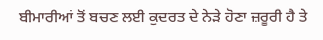ਬੀਮਾਰੀਆਂ ਤੋਂ ਬਚਣ ਲਈ ਕੁਦਰਤ ਦੇ ਨੇੜੇ ਹੋਣਾ ਜ਼ਰੂਰੀ ਹੈ ਤੇ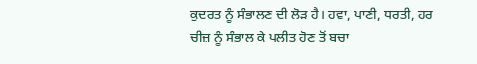ਕੁਦਰਤ ਨੂੰ ਸੰਭਾਲਣ ਦੀ ਲੋੜ ਹੈ। ਹਵਾ, ਪਾਣੀ, ਧਰਤੀ, ਹਰ ਚੀਜ਼ ਨੂੰ ਸੰਭਾਲ ਕੇ ਪਲੀਤ ਹੋਣ ਤੋਂ ਬਚਾ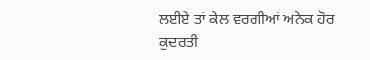ਲਈਏ ਤਾਂ ਕੇਲ ਵਰਗੀਆਂ ਅਨੇਕ ਹੋਰ ਕੁਦਰਤੀ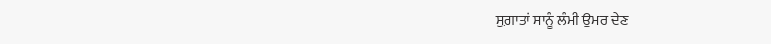ਸੁਗ਼ਾਤਾਂ ਸਾਨੂੰ ਲੰਮੀ ਉਮਰ ਦੇਣ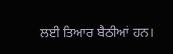ਲਈ ਤਿਆਰ ਬੈਠੀਆਂ ਹਨ।